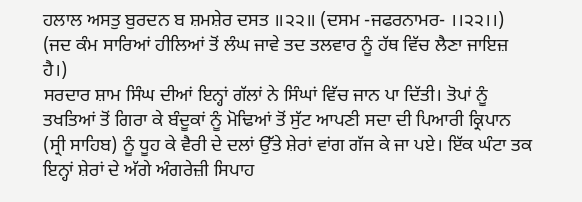ਹਲਾਲ ਅਸਤੁ ਬੁਰਦਨ ਬ ਸ਼ਮਸ਼ੇਰ ਦਸਤ ॥੨੨॥ (ਦਸਮ -ਜਫਰਨਾਮਰ- ।।੨੨।।)
(ਜਦ ਕੰਮ ਸਾਰਿਆਂ ਹੀਲਿਆਂ ਤੋਂ ਲੰਘ ਜਾਵੇ ਤਦ ਤਲਵਾਰ ਨੂੰ ਹੱਥ ਵਿੱਚ ਲੈਣਾ ਜਾਇਜ਼ ਹੈ।)
ਸਰਦਾਰ ਸ਼ਾਮ ਸਿੰਘ ਦੀਆਂ ਇਨ੍ਹਾਂ ਗੱਲਾਂ ਨੇ ਸਿੰਘਾਂ ਵਿੱਚ ਜਾਨ ਪਾ ਦਿੱਤੀ। ਤੋਪਾਂ ਨੂੰ ਤਖਤਿਆਂ ਤੋਂ ਗਿਰਾ ਕੇ ਬੰਦੂਕਾਂ ਨੂੰ ਮੋਢਿਆਂ ਤੋਂ ਸੁੱਟ ਆਪਣੀ ਸਦਾ ਦੀ ਪਿਆਰੀ ਕ੍ਰਿਪਾਨ (ਸ੍ਰੀ ਸਾਹਿਬ) ਨੂੰ ਧੂਹ ਕੇ ਵੈਰੀ ਦੇ ਦਲਾਂ ਉੱਤੇ ਸ਼ੇਰਾਂ ਵਾਂਗ ਗੱਜ ਕੇ ਜਾ ਪਏ। ਇੱਕ ਘੰਟਾ ਤਕ ਇਨ੍ਹਾਂ ਸ਼ੇਰਾਂ ਦੇ ਅੱਗੇ ਅੰਗਰੇਜ਼ੀ ਸਿਪਾਹ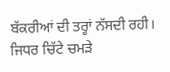ਬੱਕਰੀਆਂ ਦੀ ਤਰ੍ਹਾਂ ਨੱਸਦੀ ਰਹੀ। ਜਿਧਰ ਚਿੱਟੇ ਚਮੜੇ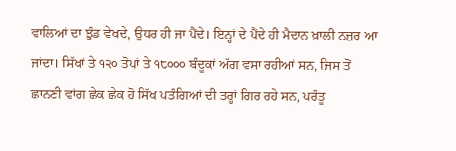ਵਾਲਿਆਂ ਦਾ ਝੁੰਡ ਵੇਖਦੇ, ਉਧਰ ਹੀ ਜਾ ਪੈਂਦੇ। ਇਨ੍ਹਾਂ ਦੇ ਪੈਂਦੇ ਹੀ ਮੈਦਾਨ ਖ਼ਾਲੀ ਨਜ਼ਰ ਆ ਜਾਂਦਾ। ਸਿੱਖਾਂ ਤੇ ੧੨੦ ਤੋਪਾਂ ਤੇ ੧੮੦੦੦ ਬੰਦੂਕਾਂ ਅੱਗ ਵਸਾ ਰਹੀਆਂ ਸਨ, ਜਿਸ ਤੋਂ ਛਾਨਣੀ ਵਾਂਗ ਛੇਕ ਛੇਕ ਹੋ ਸਿੱਖ ਪਤੰਗਿਆਂ ਦੀ ਤਰ੍ਹਾਂ ਗਿਰ ਰਹੇ ਸਨ, ਪਰੰਤੂ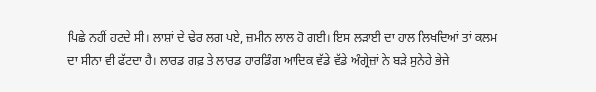ਪਿਛੇ ਨਹੀਂ ਹਟਦੇ ਸੀ। ਲਾਸ਼ਾਂ ਦੇ ਢੇਰ ਲਗ ਪਏ, ਜ਼ਮੀਨ ਲਾਲ ਹੋ ਗਈ। ਇਸ ਲੜਾਈ ਦਾ ਹਾਲ ਲਿਖਦਿਆਂ ਤਾਂ ਕਲਮ ਦਾ ਸੀਨਾ ਵੀ ਫੱਟਦਾ ਹੈ। ਲਾਰਡ ਗਫ਼ ਤੇ ਲਾਰਡ ਹਾਰਡਿੰਗ ਆਦਿਕ ਵੱਡੇ ਵੱਡੇ ਅੰਗ੍ਰੇਜ਼ਾਂ ਨੇ ਬੜੇ ਸੁਨੇਹੇ ਭੇਜੇ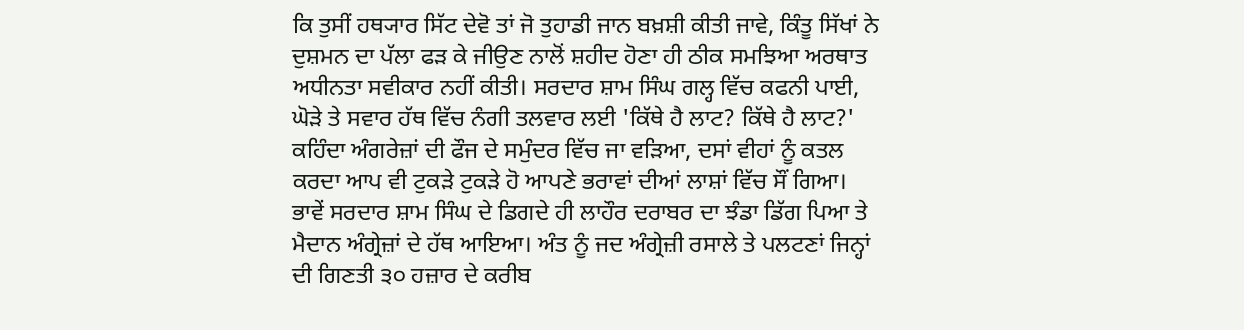ਕਿ ਤੁਸੀਂ ਹਥ੍ਯਾਰ ਸਿੱਟ ਦੇਵੋ ਤਾਂ ਜੋ ਤੁਹਾਡੀ ਜਾਨ ਬਖ਼ਸ਼ੀ ਕੀਤੀ ਜਾਵੇ, ਕਿੰਤੂ ਸਿੱਖਾਂ ਨੇ ਦੁਸ਼ਮਨ ਦਾ ਪੱਲਾ ਫੜ ਕੇ ਜੀਉਣ ਨਾਲੋਂ ਸ਼ਹੀਦ ਹੋਣਾ ਹੀ ਠੀਕ ਸਮਝਿਆ ਅਰਥਾਤ ਅਧੀਨਤਾ ਸਵੀਕਾਰ ਨਹੀਂ ਕੀਤੀ। ਸਰਦਾਰ ਸ਼ਾਮ ਸਿੰਘ ਗਲ੍ਹ ਵਿੱਚ ਕਫਨੀ ਪਾਈ, ਘੋੜੇ ਤੇ ਸਵਾਰ ਹੱਥ ਵਿੱਚ ਨੰਗੀ ਤਲਵਾਰ ਲਈ 'ਕਿੱਥੇ ਹੈ ਲਾਟ? ਕਿੱਥੇ ਹੈ ਲਾਟ?' ਕਹਿੰਦਾ ਅੰਗਰੇਜ਼ਾਂ ਦੀ ਫੌਜ ਦੇ ਸਮੁੰਦਰ ਵਿੱਚ ਜਾ ਵੜਿਆ, ਦਸਾਂ ਵੀਹਾਂ ਨੂੰ ਕਤਲ ਕਰਦਾ ਆਪ ਵੀ ਟੁਕੜੇ ਟੁਕੜੇ ਹੋ ਆਪਣੇ ਭਰਾਵਾਂ ਦੀਆਂ ਲਾਸ਼ਾਂ ਵਿੱਚ ਸੌਂ ਗਿਆ। ਭਾਵੇਂ ਸਰਦਾਰ ਸ਼ਾਮ ਸਿੰਘ ਦੇ ਡਿਗਦੇ ਹੀ ਲਾਹੌਰ ਦਰਾਬਰ ਦਾ ਝੰਡਾ ਡਿੱਗ ਪਿਆ ਤੇ ਮੈਦਾਨ ਅੰਗ੍ਰੇਜ਼ਾਂ ਦੇ ਹੱਥ ਆਇਆ। ਅੰਤ ਨੂੰ ਜਦ ਅੰਗ੍ਰੇਜ਼ੀ ਰਸਾਲੇ ਤੇ ਪਲਟਣਾਂ ਜਿਨ੍ਹਾਂ ਦੀ ਗਿਣਤੀ ੩੦ ਹਜ਼ਾਰ ਦੇ ਕਰੀਬ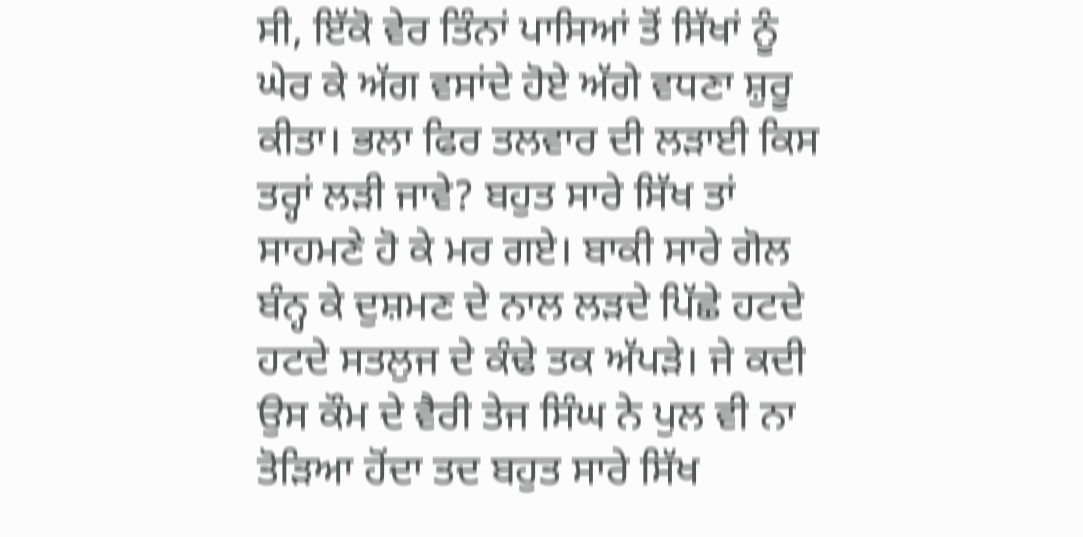ਸੀ, ਇੱਕੋ ਵੇਰ ਤਿੰਨਾਂ ਪਾਸਿਆਂ ਤੋਂ ਸਿੱਖਾਂ ਨੂੰ ਘੇਰ ਕੇ ਅੱਗ ਵਸਾਂਦੇ ਹੋਏ ਅੱਗੇ ਵਧਣਾ ਸ਼ੁਰੂ ਕੀਤਾ। ਭਲਾ ਫਿਰ ਤਲਵਾਰ ਦੀ ਲੜਾਈ ਕਿਸ ਤਰ੍ਹਾਂ ਲੜੀ ਜਾਵੇ? ਬਹੁਤ ਸਾਰੇ ਸਿੱਖ ਤਾਂ ਸਾਹਮਣੇ ਹੋ ਕੇ ਮਰ ਗਏ। ਬਾਕੀ ਸਾਰੇ ਗੋਲ ਬੰਨ੍ਹ ਕੇ ਦੁਸ਼ਮਣ ਦੇ ਨਾਲ ਲੜਦੇ ਪਿੱਛੇ ਹਟਦੇ ਹਟਦੇ ਸਤਲੁਜ ਦੇ ਕੰਢੇ ਤਕ ਅੱਪੜੇ। ਜੇ ਕਦੀ ਉਸ ਕੌਮ ਦੇ ਵੈਰੀ ਤੇਜ ਸਿੰਘ ਨੇ ਪੁਲ ਵੀ ਨਾ ਤੋੜਿਆ ਹੋਂਦਾ ਤਦ ਬਹੁਤ ਸਾਰੇ ਸਿੱਖ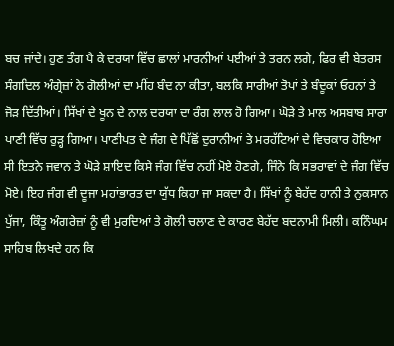ਬਚ ਜਾਂਦੇ। ਹੁਣ ਤੰਗ ਪੈ ਕੇ ਦਰਯਾ ਵਿੱਚ ਛਾਲਾਂ ਮਾਰਨੀਆਂ ਪਈਆਂ ਤੇ ਤਰਨ ਲਗੇ, ਫਿਰ ਵੀ ਬੇਤਰਸ ਸੰਗਦਿਲ ਅੰਗ੍ਰੇਜ਼ਾਂ ਨੇ ਗੋਲੀਆਂ ਦਾ ਮੀਂਹ ਬੰਦ ਨਾ ਕੀਤਾ, ਬਲਕਿ ਸਾਰੀਆਂ ਤੋਪਾਂ ਤੇ ਬੰਦੂਕਾਂ ਓਹਨਾਂ ਤੇ ਜੋੜ ਦਿੱਤੀਆਂ। ਸਿੱਖਾਂ ਦੇ ਖੂਨ ਦੇ ਨਾਲ ਦਰਯਾ ਦਾ ਰੰਗ ਲਾਲ ਹੋ ਗਿਆ। ਘੋੜੇ ਤੇ ਮਾਲ ਅਸਬਾਬ ਸਾਰਾ ਪਾਣੀ ਵਿੱਚ ਰੁੜ੍ਹ ਗਿਆ। ਪਾਣੀਪਤ ਦੇ ਜੰਗ ਦੇ ਪਿੱਛੋਂ ਦੁਰਾਨੀਆਂ ਤੇ ਮਰਹੱਟਿਆਂ ਦੇ ਵਿਚਕਾਰ ਹੋਇਆ ਸੀ ਇਤਨੇ ਜਵਾਨ ਤੇ ਘੋੜੇ ਸ਼ਾਇਦ ਕਿਸੇ ਜੰਗ ਵਿੱਚ ਨਹੀਂ ਮੋਏ ਹੋਣਗੇ, ਜਿੰਨੇ ਕਿ ਸਭਰਾਵਾਂ ਦੇ ਜੰਗ ਵਿੱਚ ਮੋਏ। ਇਹ ਜੰਗ ਵੀ ਦੂਜਾ ਮਹਾਂਭਾਰਤ ਦਾ ਯੁੱਧ ਕਿਹਾ ਜਾ ਸਕਦਾ ਹੈ। ਸਿੱਖਾਂ ਨੂੰ ਬੇਹੱਦ ਹਾਨੀ ਤੇ ਨੁਕਸਾਨ ਪੁੱਜਾ, ਕਿੰਤੂ ਅੰਗਰੇਜ਼ਾਂ ਨੂੰ ਵੀ ਮੁਰਦਿਆਂ ਤੇ ਗੋਲੀ ਚਲਾਣ ਦੇ ਕਾਰਣ ਬੇਹੱਦ ਬਦਨਾਮੀ ਮਿਲੀ। ਕਨਿੰਘਮ ਸਾਹਿਬ ਲਿਖਦੇ ਹਨ ਕਿ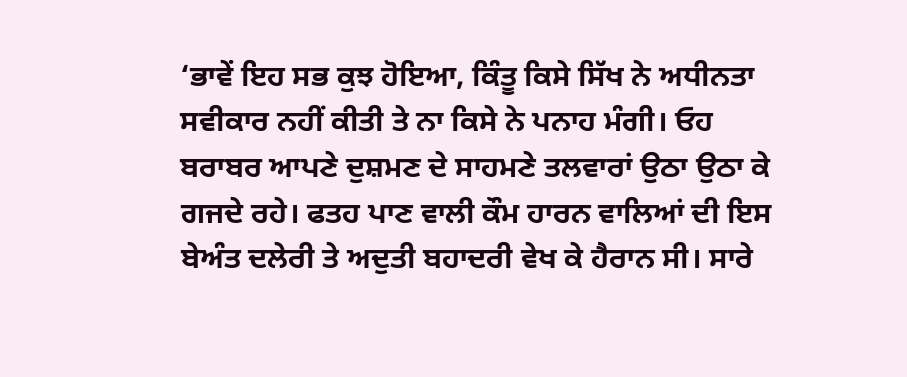‘ਭਾਵੇਂ ਇਹ ਸਭ ਕੁਝ ਹੋਇਆ, ਕਿੰਤੂ ਕਿਸੇ ਸਿੱਖ ਨੇ ਅਧੀਨਤਾ ਸਵੀਕਾਰ ਨਹੀਂ ਕੀਤੀ ਤੇ ਨਾ ਕਿਸੇ ਨੇ ਪਨਾਹ ਮੰਗੀ। ਓਹ ਬਰਾਬਰ ਆਪਣੇ ਦੁਸ਼ਮਣ ਦੇ ਸਾਹਮਣੇ ਤਲਵਾਰਾਂ ਉਠਾ ਉਠਾ ਕੇ ਗਜਦੇ ਰਹੇ। ਫਤਹ ਪਾਣ ਵਾਲੀ ਕੌਮ ਹਾਰਨ ਵਾਲਿਆਂ ਦੀ ਇਸ ਬੇਅੰਤ ਦਲੇਰੀ ਤੇ ਅਦੁਤੀ ਬਹਾਦਰੀ ਵੇਖ ਕੇ ਹੈਰਾਨ ਸੀ। ਸਾਰੇ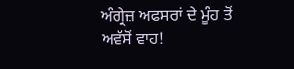ਅੰਗ੍ਰੇਜ਼ ਅਫਸਰਾਂ ਦੇ ਮੂੰਹ ਤੋਂ ਅਵੱਸੋਂ ਵਾਹ!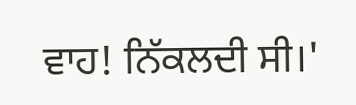ਵਾਹ! ਨਿੱਕਲਦੀ ਸੀ।'